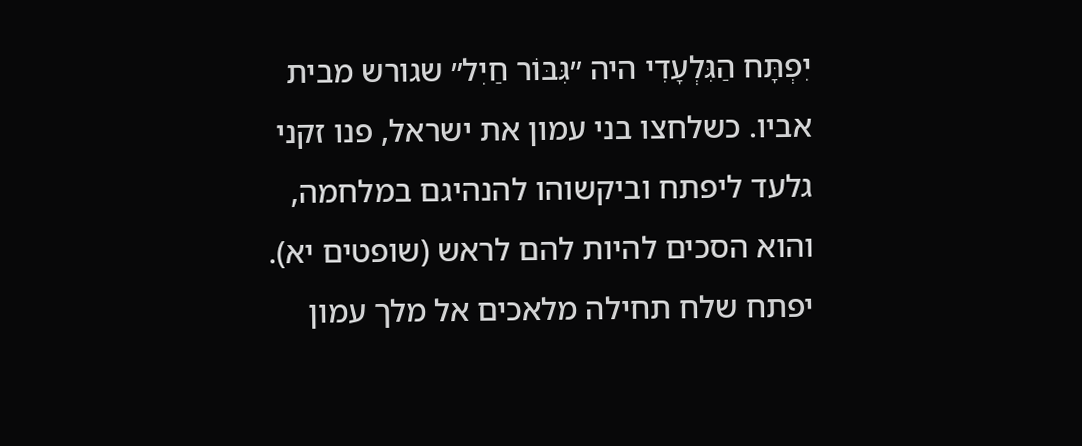יִפְתָּח הַגִּלְעָדִי היה ״גִּבּוֹר חַיִל״ שגורש מבית אביו. כשלחצו בני עמון את ישראל, פנו זקני גלעד ליפתח וביקשוהו להנהיגם במלחמה, והוא הסכים להיות להם לראש (שופטים יא).
יפתח שלח תחילה מלאכים אל מלך עמון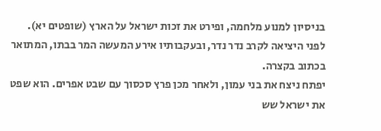בניסיון למנוע מלחמה, ופירט את זכות ישראל על הארץ (שופטים יא). לפני היציאה לקרב נדר נדר, ובעקבותיו אירע המעשה המר בבתו, המתואר בכתוב בקצרה.
יפתח ניצח את בני עמון, ולאחר מכן פרץ סכסוך עם שבט אפרים. הוא שפט את ישראל שש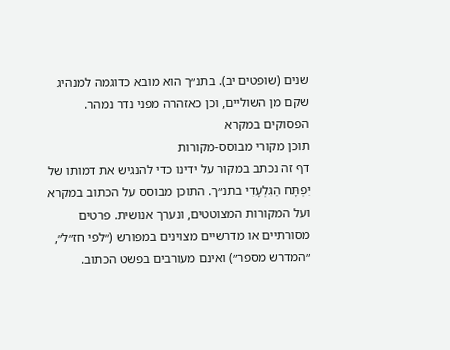שנים (שופטים יב). בתנ״ך הוא מובא כדוגמה למנהיג שקם מן השוליים, וכן כאזהרה מפני נדר נמהר.
הפסוקים במקרא
תוכן מקורי מבוסס-מקורות
דף זה נכתב במקור על ידינו כדי להנגיש את דמותו של יִפְתָּח הַגִּלְעָדִי בתנ״ך. התוכן מבוסס על הכתוב במקרא ועל המקורות המצוטטים, ונערך אנושית. פרטים מסורתיים או מדרשיים מצוינים במפורש (״לפי חז״ל״, ״המדרש מספר״) ואינם מעורבים בפשט הכתוב.